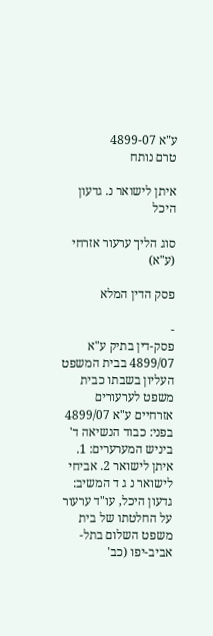ע"א 4899-07
טרם נותח

איתן לישואר נ. גדעון היכל

סוג הליך ערעור אזרחי (ע"א)

פסק הדין המלא

-
פסק-דין בתיק ע"א 4899/07 בבית המשפט העליון בשבתו כבית משפט לערעורים אזרחיים ע"א 4899/07 בפני: כבוד הנשיאה ד' ביניש המערערים: 1. איתן לישואר 2. אביחי לישואר נ ג ד המשיב: גדעון היכל, עו"ד ערעור על החלטתו של בית משפט השלום בתל-אביב-יפו (כב'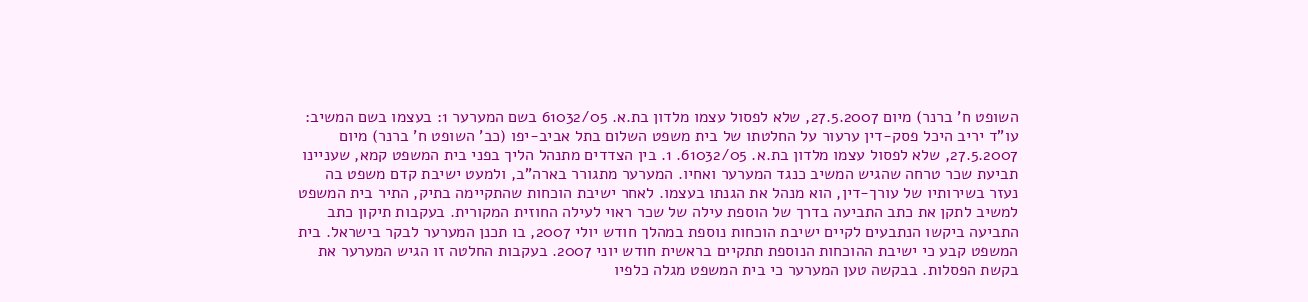השופט ח' ברנר) מיום 27.5.2007, שלא לפסול עצמו מלדון בת.א. 61032/05 בשם המערער 1: בעצמו בשם המשיב: עו"ד יריב היכל פסק-דין ערעור על החלטתו של בית משפט השלום בתל אביב-יפו (כב' השופט ח' ברנר) מיום 27.5.2007, שלא לפסול עצמו מלדון בת.א. 61032/05. 1. בין הצדדים מתנהל הליך בפני בית המשפט קמא, שעניינו תביעת שכר טרחה שהגיש המשיב כנגד המערער ואחיו. המערער מתגורר בארה"ב, ולמעט ישיבת קדם משפט בה נעזר בשירותיו של עורך-דין, הוא מנהל את הגנתו בעצמו. לאחר ישיבת הוכחות שהתקיימה בתיק, התיר בית המשפט למשיב לתקן את כתב התביעה בדרך של הוספת עילה של שכר ראוי לעילה החוזית המקורית. בעקבות תיקון כתב התביעה ביקשו הנתבעים לקיים ישיבת הוכחות נוספת במהלך חודש יולי 2007, בו תכנן המערער לבקר בישראל. בית המשפט קבע כי ישיבת ההוכחות הנוספת תתקיים בראשית חודש יוני 2007. בעקבות החלטה זו הגיש המערער את בקשת הפסלות. בבקשה טען המערער כי בית המשפט מגלה כלפיו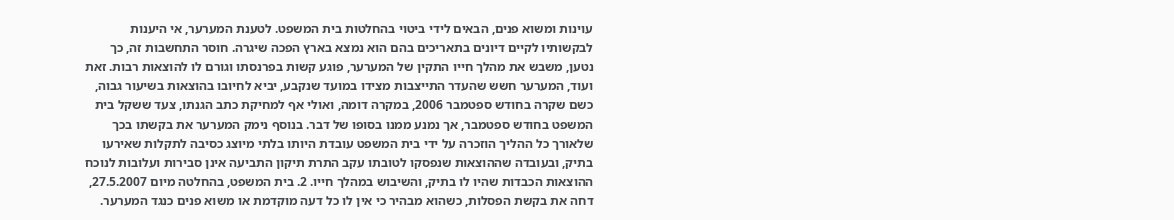עוינות ומשוא פנים, הבאים לידי ביטוי בהחלטות בית המשפט. לטענת המערער, אי היענות לבקשותיו לקיים דיונים בתאריכים בהם הוא נמצא בארץ הפכה שיגרה. חוסר התחשבות זה, כך נטען, משבש את מהלך חייו התקין של המערער, פוגע קשות בפרנסתו וגורם לו להוצאות רבות. זאת ועוד, המערער חשש שהעדר התייצבות מצידו במועד שנקבע, יביא לחיובו בהוצאות בשיעור גבוה, כשם שקרה בחודש ספטמבר 2006, במקרה דומה, ואולי אף למחיקת כתב הגנתו, צעד ששקל בית המשפט בחודש ספטמבר, אך נמנע ממנו בסופו של דבר. בנוסף נימק המערער את בקשתו בכך שלאורך כל ההליך הוזכרה על ידי בית המשפט עובדת היותו בלתי מיוצג כסיבה לתקלות שאירעו בתיק, ובעובדה שההוצאות שנפסקו לטובתו עקב התרת תיקון התביעה אינן סבירות ועלובות לנוכח ההוצאות הכבדות שהיו לו בתיק, והשיבוש במהלך חייו. 2. בית המשפט, בהחלטה מיום 27.5.2007, דחה את בקשת הפסלות, כשהוא מבהיר כי אין לו כל דעה מוקדמת או משוא פנים כנגד המערער.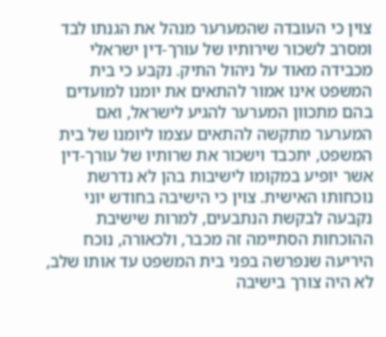צוין כי העובדה שהמערער מנהל את הגנתו לבד ומסרב לשכור שירותיו של עורך-דין ישראלי מכבידה מאוד על ניהול התיק. נקבע כי בית המשפט אינו אמור להתאים את יומנו למועדים בהם מתכוון המערער להגיע לישראל, ואם המערער מתקשה להתאים עצמו ליומנו של בית המשפט, יתכבד וישכור את שרותיו של עורך-דין אשר יופיע במקומו לישיבות בהן לא נדרשת נוכחותו האישית. צוין כי הישיבה בחודש יוני נקבעה לבקשת הנתבעים, למרות שישיבת ההוכחות הסתיימה זה מכבר, ולכאורה, נוכח היריעה שנפרשה בפני בית המשפט עד אותו שלב, לא היה צורך בישיבה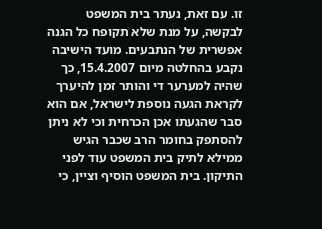זו. עם זאת, נעתר בית המשפט לבקשה, על מנת שלא תקופח כל הגנה אפשרית של הנתבעים. מועד הישיבה נקבע בהחלטה מיום 15.4.2007, כך שהיה למערער די והותר זמן להיערך לקראת הגעה נוספת לישראל, אם הוא סבר שהגעתו אכן הכרחית וכי לא ניתן להסתפק בחומר הרב שכבר הגיש ממילא לתיק בית המשפט עוד לפני התיקון. בית המשפט הוסיף וציין, כי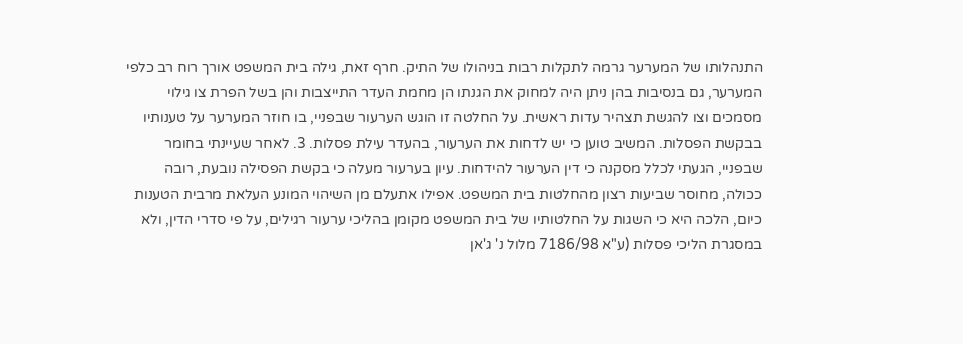התנהלותו של המערער גרמה לתקלות רבות בניהולו של התיק. חרף זאת, גילה בית המשפט אורך רוח רב כלפי המערער, גם בנסיבות בהן ניתן היה למחוק את הגנתו הן מחמת העדר התייצבות והן בשל הפרת צו גילוי מסמכים וצו להגשת תצהיר עדות ראשית. על החלטה זו הוגש הערעור שבפניי, בו חוזר המערער על טענותיו בבקשת הפסלות. המשיב טוען כי יש לדחות את הערעור, בהעדר עילת פסלות. 3. לאחר שעיינתי בחומר שבפניי, הגעתי לכלל מסקנה כי דין הערעור להידחות. עיון בערעור מעלה כי בקשת הפסילה נובעת, רובה ככולה, מחוסר שביעות רצון מהחלטות בית המשפט. אפילו אתעלם מן השיהוי המונע העלאת מרבית הטענות כיום, הלכה היא כי השגות על החלטותיו של בית המשפט מקומן בהליכי ערעור רגילים, על פי סדרי הדין, ולא במסגרת הליכי פסלות (ע"א 7186/98 מלול נ' ג'אן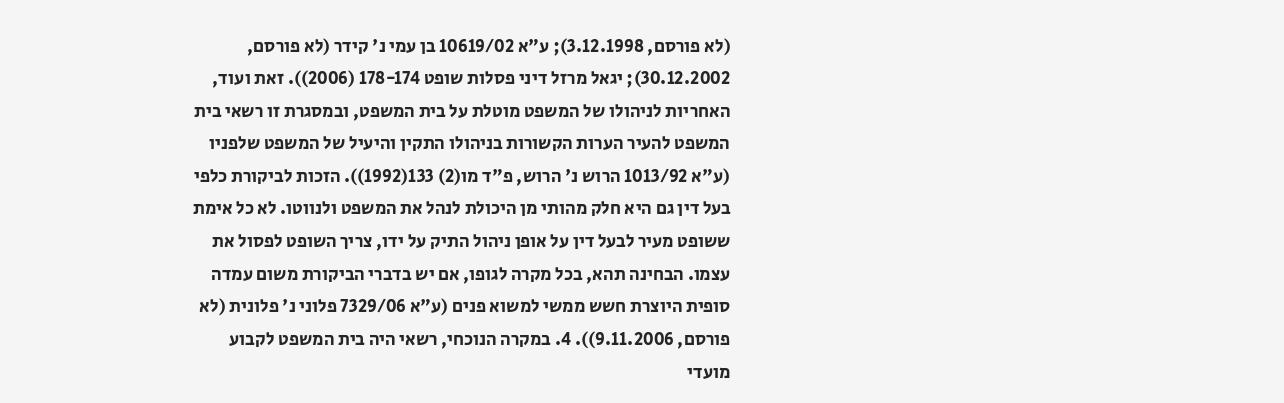(לא פורסם, 3.12.1998); ע"א 10619/02 בן עמי נ' קידר (לא פורסם, 30.12.2002); יגאל מרזל דיני פסלות שופט 178-174 (2006)). זאת ועוד, האחריות לניהולו של המשפט מוטלת על בית המשפט, ובמסגרת זו רשאי בית המשפט להעיר הערות הקשורות בניהולו התקין והיעיל של המשפט שלפניו (ע"א 1013/92 הרוש נ' הרוש, פ"ד מו(2) 133(1992)). הזכות לביקורת כלפי בעל דין גם היא חלק מהותי מן היכולת לנהל את המשפט ולנווטו. לא כל אימת ששופט מעיר לבעל דין על אופן ניהול התיק על ידו, צריך השופט לפסול את עצמו. הבחינה תהא, בכל מקרה לגופו, אם יש בדברי הביקורת משום עמדה סופית היוצרת חשש ממשי למשוא פנים (ע"א 7329/06 פלוני נ' פלונית (לא פורסם, 9.11.2006)). 4. במקרה הנוכחי, רשאי היה בית המשפט לקבוע מועדי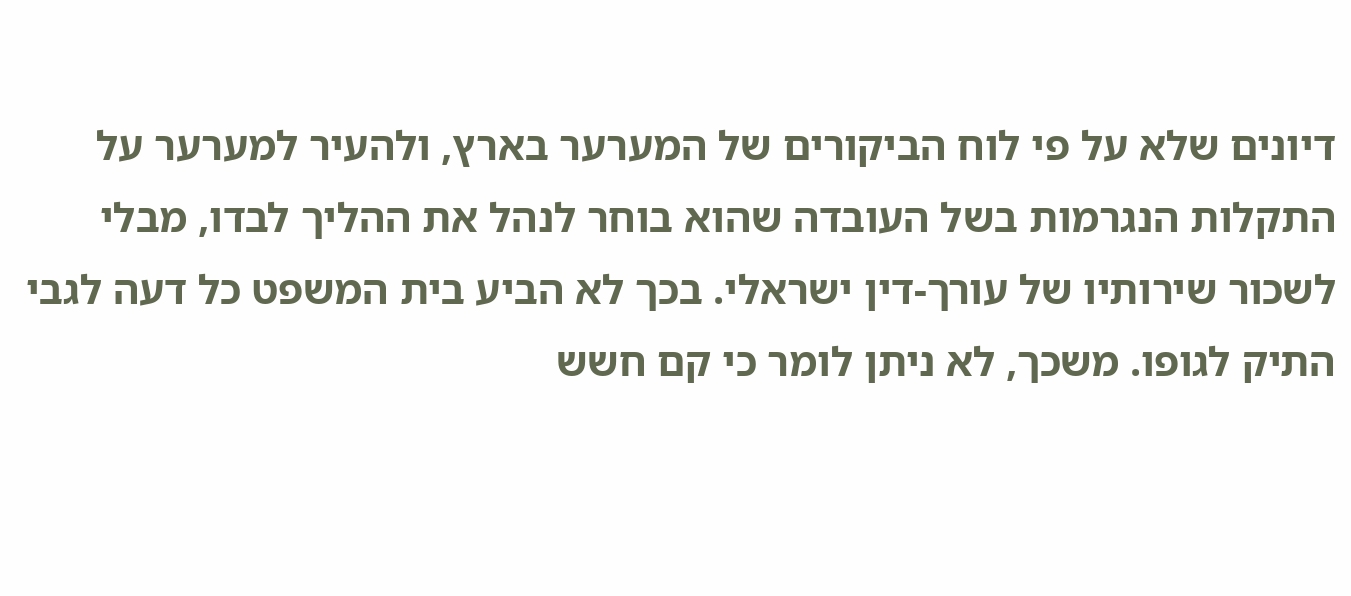דיונים שלא על פי לוח הביקורים של המערער בארץ, ולהעיר למערער על התקלות הנגרמות בשל העובדה שהוא בוחר לנהל את ההליך לבדו, מבלי לשכור שירותיו של עורך-דין ישראלי. בכך לא הביע בית המשפט כל דעה לגבי התיק לגופו. משכך, לא ניתן לומר כי קם חשש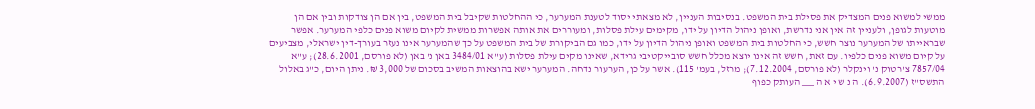ממשי למשוא פנים המצדיק את פסילת בית המשפט. בנסיבות העניין, לא מצאתי יסוד לטענת המערער, כי ההחלטות שקיבל בית המשפט, בין אם הן צודקות ובין אם הן מוטעות לגופן, ולעניין זה אין אני נדרשת, ואופן ניהול הדיון על ידו, מקימים עילת פסלות, ומעוררים את אותה אפשרות ממשית לקיום משוא פנים כלפי המערער. אפשר שבראייתו של המערער נוצר חשש, כי החלטות בית המשפט ואופן ניהול הדיון על ידו, כמו גם הביקורת של בית המשפט על כך שהמערער אינו נעזר בעורך-דין ישראלי, מצביעים על קיום משוא פנים כלפיו. עם זאת, חשש זה אינו יוצא מכלל חשש סובייקטיבי גרידא, שאינו מקים עילת פסלות (ע"א 3484/01 באן נ' באן (לא פורסם, 28.6.2001); ע"א 7857/04 צ'רטוק נ' וינקלר (לא פורסם, 7.12.2004); מרזל, בעמ' 115). אשר על כן, הערעור נדחה. המערער ישא בהוצאות המשיב בסכום של 3,000 ₪. ניתן היום, כ"ג באלול התשס"ז (6.9.2007). ה נ ש י א ה ___ העותק כפוף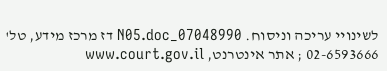לשינויי עריכה וניסוח. 07048990_N05.doc דז מרכז מידע, טל' 02-6593666 ; אתר אינטרנט, www.court.gov.il